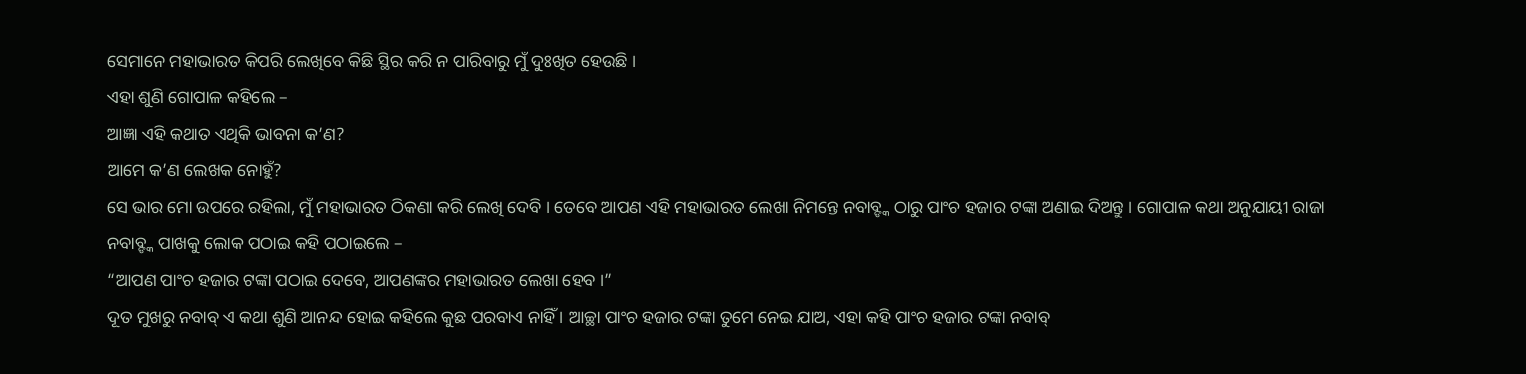ସେମାନେ ମହାଭାରତ କିପରି ଲେଖିବେ କିଛି ସ୍ଥିର କରି ନ ପାରିବାରୁ ମୁଁ ଦୁଃଖିତ ହେଉଛି ।
ଏହା ଶୁଣି ଗୋପାଳ କହିଲେ –
ଆଜ୍ଞା ଏହି କଥାତ ଏଥିକି ଭାବନା କ’ଣ?
ଆମେ କ’ଣ ଲେଖକ ନୋହୁଁ?
ସେ ଭାର ମୋ ଉପରେ ରହିଲା, ମୁଁ ମହାଭାରତ ଠିକଣା କରି ଲେଖି ଦେବି । ତେବେ ଆପଣ ଏହି ମହାଭାରତ ଲେଖା ନିମନ୍ତେ ନବାବ୍ଙ୍କ ଠାରୁ ପାଂଚ ହଜାର ଟଙ୍କା ଅଣାଇ ଦିଅନ୍ତୁ । ଗୋପାଳ କଥା ଅନୁଯାୟୀ ରାଜା ନବାବ୍ଙ୍କ ପାଖକୁ ଲୋକ ପଠାଇ କହି ପଠାଇଲେ –
“ଆପଣ ପାଂଚ ହଜାର ଟଙ୍କା ପଠାଇ ଦେବେ, ଆପଣଙ୍କର ମହାଭାରତ ଲେଖା ହେବ ।”
ଦୂତ ମୁଖରୁ ନବାବ୍ ଏ କଥା ଶୁଣି ଆନନ୍ଦ ହୋଇ କହିଲେ କୁଛ ପରବାଏ ନାହିଁ । ଆଚ୍ଛା ପାଂଚ ହଜାର ଟଙ୍କା ତୁମେ ନେଇ ଯାଅ, ଏହା କହି ପାଂଚ ହଜାର ଟଙ୍କା ନବାବ୍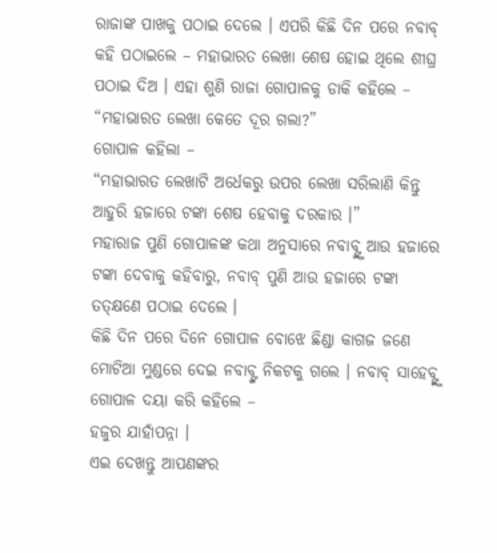ରାଜାଙ୍କ ପାଖକୁ ପଠାଇ ଦେଲେ । ଏପରି କିଛି ଦିନ ପରେ ନବାବ୍ କହି ପଠାଇଲେ – ମହାଭାରତ ଲେଖା ଶେଷ ହୋଇ ଥିଲେ ଶୀଘ୍ର ପଠାଇ ଦିଅ । ଏହା ଶୁଣି ରାଜା ଗୋପାଳକୁ ଡାକି କହିଲେ – “ମହାଭାରତ ଲେଖା କେତେ ଦୂର ଗଲା?”
ଗୋପାଳ କହିଲା –
“ମହାଭାରତ ଲେଖାଟି ଅର୍ଧେକରୁ ଉପର ଲେଖା ସରିଲାଣି କିନ୍ତୁ ଆହୁରି ହଜାରେ ଟଙ୍କା ଶେଷ ହେବାକୁ ଦରକାର ।”
ମହାରାଜ ପୁଣି ଗୋପାଳଙ୍କ କଥା ଅନୁସାରେ ନବାବ୍ଙ୍କୁ ଆଉ ହଜାରେ ଟଙ୍କା ଦେବାକୁ କହିବାରୁ, ନବାବ୍ ପୁଣି ଆଉ ହଜାରେ ଟଙ୍କା ତତ୍କ୍ଷଣେ ପଠାଇ ଦେଲେ ।
କିଛି ଦିନ ପରେ ଦିନେ ଗୋପାଳ ବୋଝେ ଛିଣ୍ଡା କାଗଜ ଜଣେ ମୋଟିଆ ମୁଣ୍ଡରେ ଦେଇ ନବାବ୍ଙ୍କ ନିକଟକୁ ଗଲେ । ନବାବ୍ ସାହେବ୍ଙ୍କୁ ଗୋପାଳ ଦୟା କରି କହିଲେ –
ହଜୁର ଯାହାଁପନ୍ନା ।
ଏଇ ଦେଖନ୍ତୁ ଆପଣଙ୍କର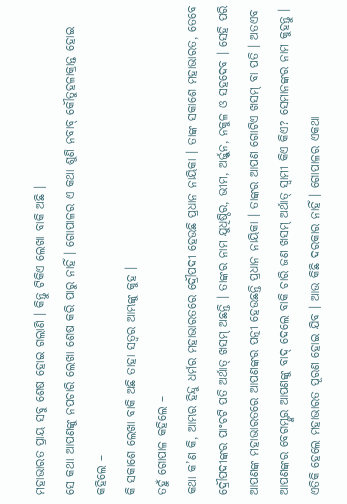ମହାଭାରତ ପ୍ରାୟ ସବୁ ଶେଷ ହୋଇ ଗଲାଣି । କିନ୍ତୁ ଟିକିଏ ଲେଖା ବାକି ଅଛି ।
ସେ କଥା ଆପଣଙ୍କୁ ନପଚାରି ଲେଖା ଶେଷ କରି ପାରୁ ନାହିଁ । ଗୋପାଳର ଏ କଥା ଶୁଣି ନବାବ୍ କୌତୁହଳାକ୍ରାନ୍ତ ହୋଇ କହିଲେ –
କି ସକାଶେ ଲେଖା ବାକି ଅଛି ତାହା ସତ୍ୱର ଆମ୍ଭଙ୍କୁ କୁହ ।
ତହୁଁ ଗୋପାଳ କହିଲେ –
କଥା କ’ଣ କି, ଆମ୍ଭର ହିନ୍ଦୁ ଧର୍ମର ମହାଭାରତରେ ଦ୍ରୌପଦୀ ହେଉଛି ପ୍ରଧାନ ନାୟିକା । ତାଙ୍କ ସକାଶେ ମହାଭାରତ, ତେବେ ଦ୍ରୌପଦୀଙ୍କର ପାଂଚଟି ପତି ଅର୍ଥାତ୍ ଖସମ୍ ଅଛନ୍ତି । ତାଙ୍କର ନାମ ଯୁଧିଷ୍ଠିର, ଭୀମ, ଅର୍ଜ୍ଜୁନ, ନକୁଳ ଓ ସହଦେବ । ସେହି ପରି ଆପଣଙ୍କ ମହାଭାରତରେ ଆପଣଙ୍କର ପତ୍ନୀ ହେଉଛନ୍ତି ପ୍ରଧାନ ନାୟିକା । ତାଙ୍କର ଆପଣ ଗୋଟିଏ ଖସମ୍ ବା ପତି । ଅତଏବ ଆପଣଙ୍କର ବେଗମ୍ଙ୍କର ଆପଣଙ୍କୁ ବାଦ୍ ଦେଲେ ବାକି ଚାରି ଜଣ ଖସମ୍ ଅର୍ଥାତ୍ ସ୍ୱାମୀ କିଏ କିଏ? ସେମାନଙ୍କର ନାମ କୁହନ୍ତୁ । ଏତିକି ହେଲେ ମହାଭାରତ ପୂରଣ ହୋଇ ଯିବ । ଆଉ କିଛି ଦରକାର ନାହିଁ । ଗୋପାଳର ଏକଥା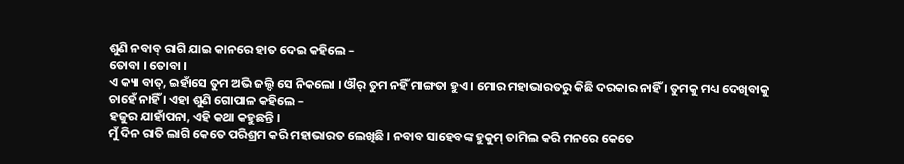ଶୁଣି ନବାବ୍ ରାଗି ଯାଇ କାନରେ ହାତ ଦେଇ କହିଲେ –
ତୋବା । ତୋବା ।
ଏ କ୍ୟା ବାତ୍, ଇହାଁସେ ତୁମ ଅଭି ଜଲ୍ଦି ସେ ନିକଲୋ । ଔର୍ ତୁମ ନହିଁ ମାଙ୍ଗତା ହୁଏ । ମୋର ମହାଭାରତରୁ କିଛି ଦରକାର ନାହିଁ । ତୁମକୁ ମଧ୍ୟ ଦେଖିବାକୁ ଚାହେଁ ନାହିଁ । ଏହା ଶୁଣି ଗୋପାଳ କହିଲେ –
ହଜୁର ଯାହାଁପନା, ଏହି କଥା କହୁଛନ୍ତି ।
ମୁଁ ଦିନ ରାତି ଲାଗି କେତେ ପରିଶ୍ରମ କରି ମହାଭାରତ ଲେଖିଛି । ନବାବ ସାହେବଙ୍କ ହୁକୁମ୍ ତାମିଲ କରି ମନରେ କେତେ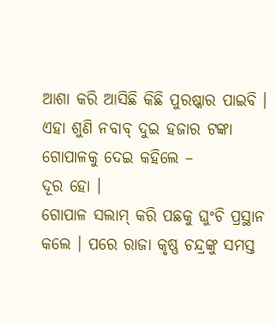ଆଶା କରି ଆସିଛି କିଛି ପୁରଷ୍କାର ପାଇବି । ଏହା ଶୁଣି ନବାବ୍ ଦୁଇ ହଜାର ଟଙ୍କା ଗୋପାଳକୁ ଦେଇ କହିଲେ –
ଦୂର ହୋ ।
ଗୋପାଳ ସଲାମ୍ କରି ପଛକୁ ଘୁଂଚି ପ୍ରସ୍ଥାନ କଲେ । ପରେ ରାଜା କୃଷ୍ଣ ଚନ୍ଦ୍ରଙ୍କୁ ସମସ୍ତ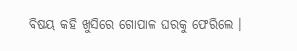ବିଷୟ କହି ଖୁସିରେ ଗୋପାଳ ଘରକୁ ଫେରିଲେ ।